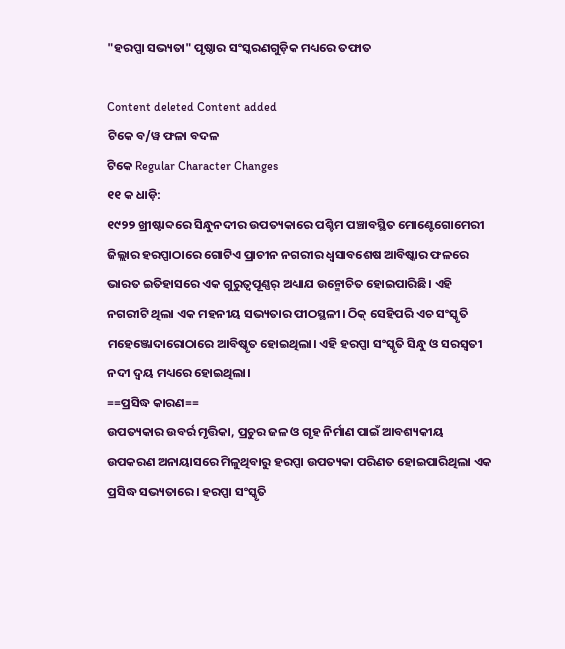"ହରପ୍ପା ସଭ୍ୟତା" ପୃଷ୍ଠାର ସଂସ୍କରଣ‌ଗୁଡ଼ିକ ମଧ୍ୟରେ ତଫାତ

Content deleted Content added
ଟିକେ ବ/ୱ ଫଳା ବଦଳ
ଟିକେ Regular Character Changes
୧୧ କ ଧାଡ଼ି:
୧୯୨୨ ଖ୍ରୀଷ୍ଟାବ୍ଦରେ ସିନ୍ଧୁନଦୀର ଉପତ୍ୟକାରେ ପଶ୍ଚିମ ପଞ୍ଚାବସ୍ଥିତ ମୋଣ୍ଟେଗୋମେରୀ ଜିଲ୍ଲାର ହରପ୍ପାଠାରେ ଗୋଟିଏ ପ୍ରାଚୀନ ନଗରୀର ଧ୍ୱସାବଶେଷ ଆବିଷ୍କାର ଫଳରେ ଭାରତ ଇତିହାସରେ ଏକ ଗୁରୁତ୍ୱପୂଣ୍ଣର୍ ଅଧ୍ୟାଯ ଉନ୍ମୋଚିତ ହୋଇପାରିଛି। ଏହି ନଗରୀଟି ଥିଲା ଏକ ମହନୀୟ ସଭ୍ୟତାର ପୀଠସ୍ଥଳୀ। ଠିକ୍ ସେହିପରି ଏଚ ସଂସ୍କୃତି ମହେଞ୍ଜୋଦାରୋଠାରେ ଆବିଷ୍କୃତ ହୋଇଥିଲା। ଏହି ହରପ୍ପା ସଂସ୍କୃତି ସିନ୍ଧୁ ଓ ସରସ୍ୱତୀ ନଦୀ ଦ୍ୱୟ ମଧ୍ୟରେ ହୋଇଥିଲା।
==ପ୍ରସିଦ୍ଧ କାରଣ==
ଉପତ୍ୟକାର ଉବର୍ର ମୃତ୍ତିକା, ପ୍ରଚୁର ଜଳ ଓ ଗୃହ ନିର୍ମାଣ ପାଇଁ ଆବଶ୍ୟକୀୟ ଉପକରଣ ଅନାୟାସରେ ମିଳୁଥିବାରୁ ହରପ୍ପା ଉପତ୍ୟକା ପରିଣତ ହୋଇପାରିଥିଲା ଏକ ପ୍ରସିଦ୍ଧ ସଭ୍ୟତାରେ। ହରପ୍ପା ସଂସ୍କୃତି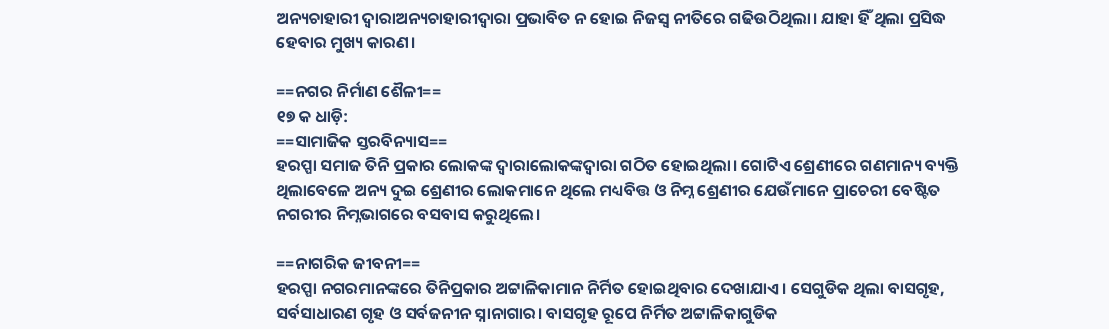ଅନ୍ୟଚାହାରୀ ଦ୍ୱାରାଅନ୍ୟଚାହାରୀଦ୍ୱାରା ପ୍ରଭାବିତ ନ ହୋଇ ନିଜସ୍ୱ ନୀତିରେ ଗଢିଉଠିଥିଲା। ଯାହା ହିଁ ଥିଲା ପ୍ରସିଦ୍ଧ ହେବାର ମୁଖ୍ୟ କାରଣ।

==ନଗର ନିର୍ମାଣ ଶୈଳୀ==
୧୭ କ ଧାଡ଼ି:
==ସାମାଜିକ ସ୍ତରବିନ୍ୟାସ==
ହରପ୍ପା ସମାଜ ତିନି ପ୍ରକାର ଲୋକଙ୍କ ଦ୍ୱାରାଲୋକଙ୍କଦ୍ୱାରା ଗଠିତ ହୋଇଥିଲା। ଗୋଟିଏ ଶ୍ରେଣୀରେ ଗଣମାନ୍ୟ ବ୍ୟକ୍ତି ଥିଲାବେଳେ ଅନ୍ୟ ଦୁଇ ଶ୍ରେଣୀର ଲୋକମାନେ ଥିଲେ ମଧ୍ୟବିତ୍ତ ଓ ନିମ୍ନ ଶ୍ରେଣୀର ଯେଉଁମାନେ ପ୍ରାଚେରୀ ବେଷ୍ଟିତ ନଗରୀର ନିମ୍ନଭାଗରେ ବସବାସ କରୁଥିଲେ।

==ନାଗରିକ ଜୀବନୀ==
ହରପ୍ପା ନଗରମାନଙ୍କରେ ତିନିପ୍ରକାର ଅଟ୍ଟାଳିକାମାନ ନିର୍ମିତ ହୋଇଥିବାର ଦେଖାଯାଏ। ସେଗୁଡିକ ଥିଲା ବାସଗୃହ, ସର୍ବସାଧାରଣ ଗୃହ ଓ ସର୍ବଜନୀନ ସ୍ନାନାଗାର। ବାସଗୃହ ରୂପେ ନିର୍ମିତ ଅଟ୍ଟାଳିକାଗୁଡିକ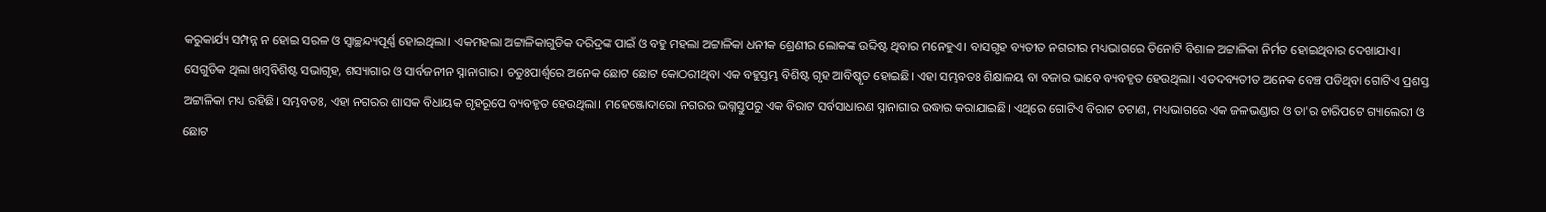କରୁକାର୍ଯ୍ୟ ସମ୍ପନ୍ନ ନ ହୋଇ ସରଳ ଓ ସ୍ୱାଚ୍ଛନ୍ଦ୍ୟପୂର୍ଣ୍ଣ ହୋଇଥିଲା। ଏକମହଲା ଅଟ୍ଟାଳିକାଗୁଡିକ ଦରିଦ୍ରଙ୍କ ପାଇଁ ଓ ବହୁ ମହଲା ଅଟ୍ଟାଳିକା ଧନୀକ ଶ୍ରେଣୀର ଲୋକଙ୍କ ଉବ୍ଦିଷ୍ଟ ଥିବାର ମନେହୁଏ। ବାସଗୃହ ବ୍ୟତୀତ ନଗରୀର ମଧ୍ୟଭାଗରେ ତିନୋଟି ବିଶାଳ ଅଟ୍ଟାଳିକା ନିର୍ମତ ହୋଇଥିବାର ଦେଖାଯାଏ। ସେଗୁଡିକ ଥିଲା ଖମ୍ବବିଶିଷ୍ଟ ସଭାଗୃହ, ଶସ୍ୟାଗାର ଓ ସାର୍ବଜନୀନ ସ୍ନାନାଗାର। ଚତୁଃପାର୍ଶ୍ୱରେ ଅନେକ ଛୋଟ ଛୋଟ କୋଠରୀଥିବା ଏକ ବହୁସ୍ତମ୍ଭ ବିଶିଷ୍ଟ ଗୃହ ଆବିଷ୍କୃତ ହୋଇଛି। ଏହା ସମ୍ଭବତଃ ଶିକ୍ଷାଳୟ ବା ବଜାର ଭାବେ ବ୍ୟବହୃତ ହେଉଥିଲା। ଏତଦବ୍ୟତୀତ ଅନେକ ବେଞ୍ଚ ପଡିଥିବା ଗୋଟିଏ ପ୍ରଶସ୍ତ ଅଟ୍ଟାଳିକା ମଧ୍ୟ ରହିଛି। ସମ୍ଭବତଃ, ଏହା ନଗରର ଶାସକ ବିଧାୟକ ଗୃହରୂପେ ବ୍ୟବହୃତ ହେଉଥିଲା। ମହେଞ୍ଜୋଦାରୋ ନଗରର ଭଗ୍ନସ୍ତୁପରୁ ଏକ ବିରାଟ ସର୍ବସାଧାରଣ ସ୍ନାନାଗାର ଉଦ୍ଧାର କରାଯାଇଛି। ଏଥିରେ ଗୋଟିଏ ବିରାଟ ଚଟାଣ, ମଧ୍ୟଭାଗରେ ଏକ ଜଳଭଣ୍ଡାର ଓ ତା'ର ଚାରିପଟେ ଗ୍ୟାଲେରୀ ଓ ଛୋଟ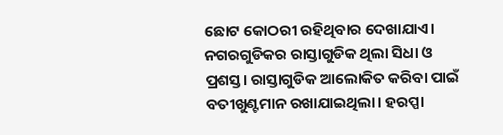ଛୋଟ କୋଠରୀ ରହିଥିବାର ଦେଖାଯାଏ। ନଗରଗୁଡିକର ରାସ୍ତାଗୁଡିକ ଥିଲା ସିଧା ଓ ପ୍ରଶସ୍ତ। ରାସ୍ତାଗୁଡିକ ଆଲୋକିତ କରିବା ପାଇଁ ବତୀଖୁଣ୍ଟମାନ ରଖାଯାଇଥିଲା। ହରପ୍ପା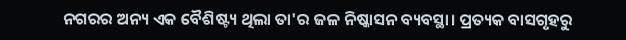ନଗରର ଅନ୍ୟ ଏକ ବୈଶିଷ୍ଟ୍ୟ ଥିଲା ତା'ର ଜଳ ନିଷ୍କାସନ ବ୍ୟବସ୍ଥା। ପ୍ରତ୍ୟକ ବାସଗୃହରୁ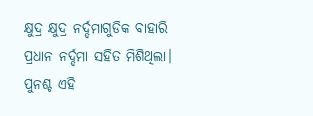କ୍ଷୁଦ୍ର କ୍ଷୁଦ୍ର ନର୍ଦ୍ଦମାଗୁଡିକ ବାହାରି ପ୍ରଧାନ ନର୍ଦ୍ଦମା ସହିତ ମିଶିଥିଲା। ପୁନଶ୍ଚ ଏହି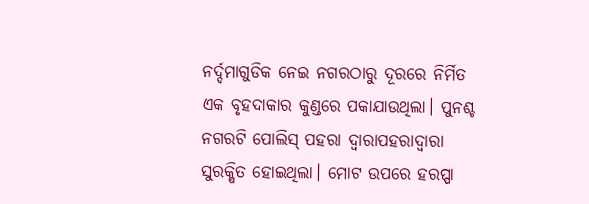ନର୍ଦ୍ଦମାଗୁଡିକ ନେଇ ନଗରଠାରୁ ଦୂରରେ ନିର୍ମିତ ଏକ ବୃହଦାକାର କୁଣ୍ଡରେ ପକାଯାଉଥିଲା। ପୁନଶ୍ଚ ନଗରଟି ପୋଲିସ୍ ପହରା ଦ୍ୱାରାପହରାଦ୍ୱାରା ସୁରକ୍ଷିତ ହୋଇଥିଲା। ମୋଟ ଉପରେ ହରପ୍ପା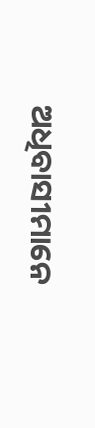ଅଧିବାସୀମାନେ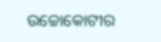ଉଚ୍ଚୋକୋଟୀର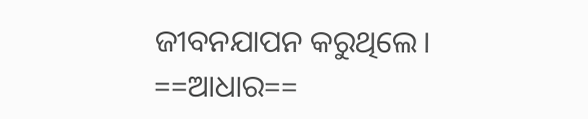ଜୀବନଯାପନ କରୁଥିଲେ।
==ଆଧାର==